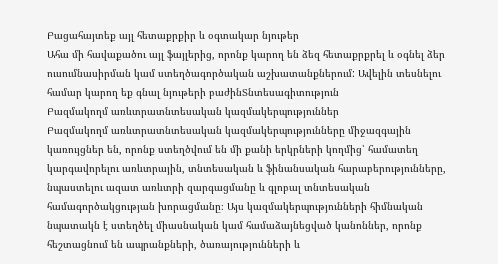Բացահայտեք այլ հետաքրքիր և օգտակար նյութեր
Ահա մի հավաքածու այլ ֆայլերից, որոնք կարող են ձեզ հետաքրքրել և օգնել ձեր ուսումնասիրման կամ ստեղծագործական աշխատանքներում: Ավելին տեսնելու համար կարող եք գնալ նյութերի բաժինՏնտեսագիտություն
Բազմակողմ առևտրատնտեսական կազմակերպություններ
Բազմակողմ առևտրատնտեսական կազմակերպությունները միջազգային կառույցներ են, որոնք ստեղծվում են մի քանի երկրների կողմից՝ համատեղ կարգավորելու առևտրային, տնտեսական և ֆինանսական հարաբերությունները, նպաստելու ազատ առևտրի զարգացմանը և գլոբալ տնտեսական համագործակցության խորացմանը։ Այս կազմակերպությունների հիմնական նպատակն է ստեղծել միասնական կամ համաձայնեցված կանոններ, որոնք հեշտացնում են ապրանքների, ծառայությունների և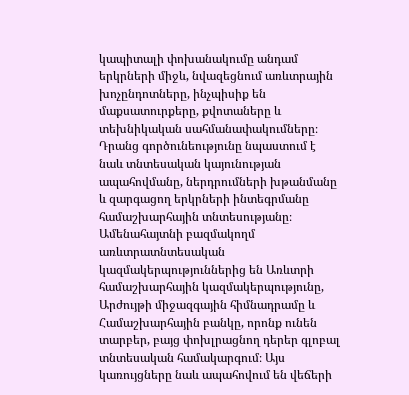կապիտալի փոխանակումը անդամ երկրների միջև, նվազեցնում առևտրային խոչընդոտները, ինչպիսիք են մաքսատուրքերը, քվոտաները և տեխնիկական սահմանափակումները։ Դրանց գործունեությունը նպաստում է նաև տնտեսական կայունության ապահովմանը, ներդրումների խթանմանը և զարգացող երկրների ինտեգրմանը համաշխարհային տնտեսությանը։ Ամենահայտնի բազմակողմ առևտրատնտեսական կազմակերպություններից են Առևտրի համաշխարհային կազմակերպությունը, Արժույթի միջազգային հիմնադրամը և Համաշխարհային բանկը, որոնք ունեն տարբեր, բայց փոխլրացնող դերեր գլոբալ տնտեսական համակարգում։ Այս կառույցները նաև ապահովում են վեճերի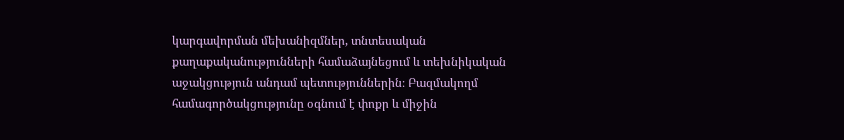կարգավորման մեխանիզմներ, տնտեսական քաղաքականությունների համաձայնեցում և տեխնիկական աջակցություն անդամ պետություններին։ Բազմակողմ համագործակցությունը օգնում է փոքր և միջին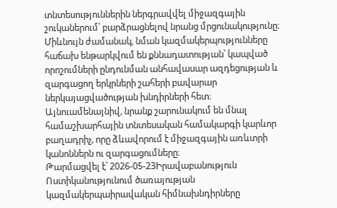տնտեսություններին ներգրավվել միջազգային շուկաներում՝ բարձրացնելով նրանց մրցունակությունը։ Միևնույն ժամանակ, նման կազմակերպությունները հաճախ ենթարկվում են քննադատության՝ կապված որոշումների ընդունման անհավասար ազդեցության և զարգացող երկրների շահերի բավարար ներկայացվածության խնդիրների հետ։ Այնուամենայնիվ, նրանք շարունակում են մնալ համաշխարհային տնտեսական համակարգի կարևոր բաղադրիչ, որը ձևավորում է միջազգային առևտրի կանոններն ու զարգացումները։
Թարմացվել է՝ 2026-05-23Իրավաբանություն
Ոստիկանությունում ծառայության կազմակերպաիրավական հիմնախնդիրները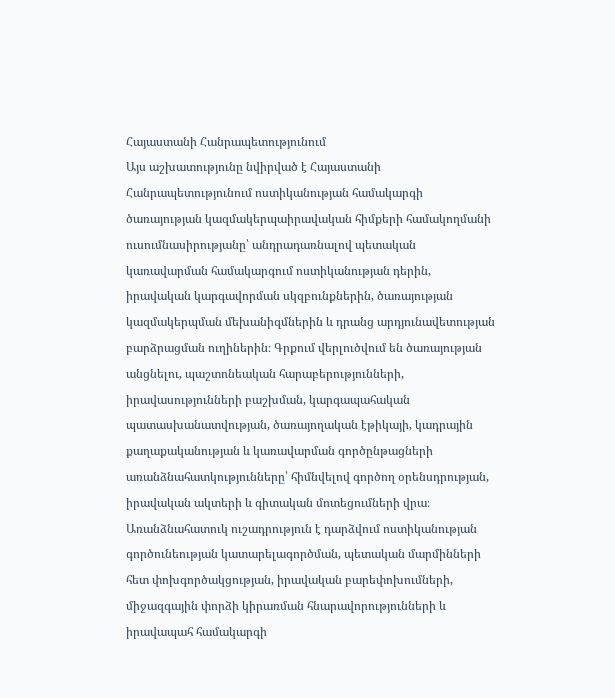Հայաստանի Հանրապետությունում
Այս աշխատությունը նվիրված է Հայաստանի Հանրապետությունում ոստիկանության համակարգի ծառայության կազմակերպաիրավական հիմքերի համակողմանի ուսումնասիրությանը՝ անդրադառնալով պետական կառավարման համակարգում ոստիկանության դերին, իրավական կարգավորման սկզբունքներին, ծառայության կազմակերպման մեխանիզմներին և դրանց արդյունավետության բարձրացման ուղիներին։ Գրքում վերլուծվում են ծառայության անցնելու, պաշտոնեական հարաբերությունների, իրավասությունների բաշխման, կարգապահական պատասխանատվության, ծառայողական էթիկայի, կադրային քաղաքականության և կառավարման գործընթացների առանձնահատկությունները՝ հիմնվելով գործող օրենսդրության, իրավական ակտերի և գիտական մոտեցումների վրա։ Առանձնահատուկ ուշադրություն է դարձվում ոստիկանության գործունեության կատարելագործման, պետական մարմինների հետ փոխգործակցության, իրավական բարեփոխումների, միջազգային փորձի կիրառման հնարավորությունների և իրավապահ համակարգի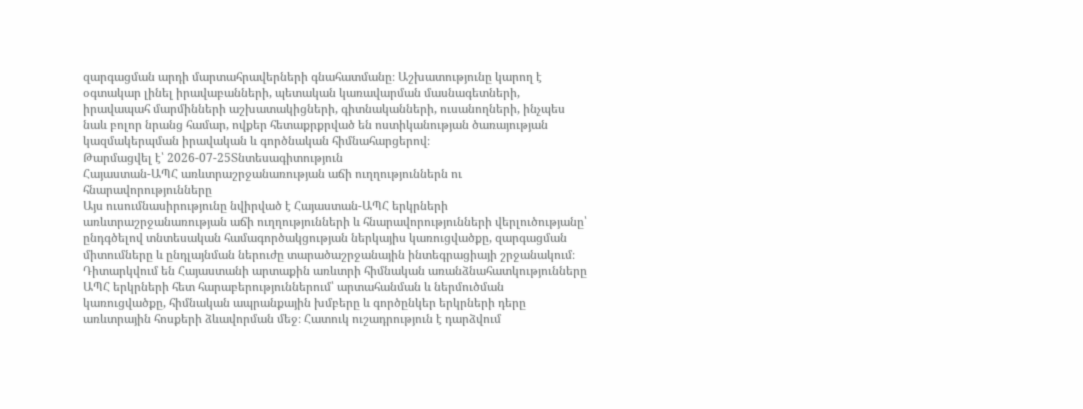զարգացման արդի մարտահրավերների գնահատմանը։ Աշխատությունը կարող է օգտակար լինել իրավաբանների, պետական կառավարման մասնագետների, իրավապահ մարմինների աշխատակիցների, գիտնականների, ուսանողների, ինչպես նաև բոլոր նրանց համար, ովքեր հետաքրքրված են ոստիկանության ծառայության կազմակերպման իրավական և գործնական հիմնահարցերով։
Թարմացվել է՝ 2026-07-25Տնտեսագիտություն
Հայաստան-ԱՊՀ առևտրաշրջանառության աճի ուղղություններն ու հնարավորությունները
Այս ուսումնասիրությունը նվիրված է Հայաստան-ԱՊՀ երկրների առևտրաշրջանառության աճի ուղղությունների և հնարավորությունների վերլուծությանը՝ ընդգծելով տնտեսական համագործակցության ներկայիս կառուցվածքը, զարգացման միտումները և ընդլայնման ներուժը տարածաշրջանային ինտեգրացիայի շրջանակում։ Դիտարկվում են Հայաստանի արտաքին առևտրի հիմնական առանձնահատկությունները ԱՊՀ երկրների հետ հարաբերություններում՝ արտահանման և ներմուծման կառուցվածքը, հիմնական ապրանքային խմբերը և գործընկեր երկրների դերը առևտրային հոսքերի ձևավորման մեջ։ Հատուկ ուշադրություն է դարձվում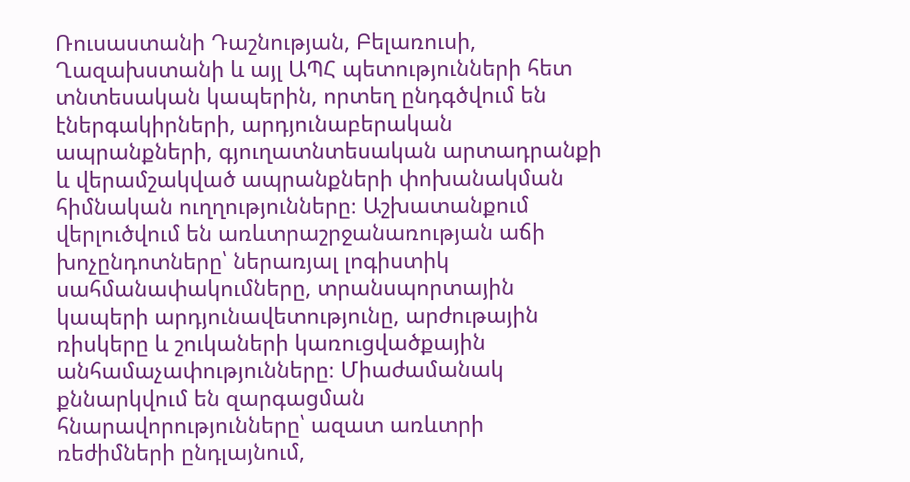Ռուսաստանի Դաշնության, Բելառուսի, Ղազախստանի և այլ ԱՊՀ պետությունների հետ տնտեսական կապերին, որտեղ ընդգծվում են էներգակիրների, արդյունաբերական ապրանքների, գյուղատնտեսական արտադրանքի և վերամշակված ապրանքների փոխանակման հիմնական ուղղությունները։ Աշխատանքում վերլուծվում են առևտրաշրջանառության աճի խոչընդոտները՝ ներառյալ լոգիստիկ սահմանափակումները, տրանսպորտային կապերի արդյունավետությունը, արժութային ռիսկերը և շուկաների կառուցվածքային անհամաչափությունները։ Միաժամանակ քննարկվում են զարգացման հնարավորությունները՝ ազատ առևտրի ռեժիմների ընդլայնում,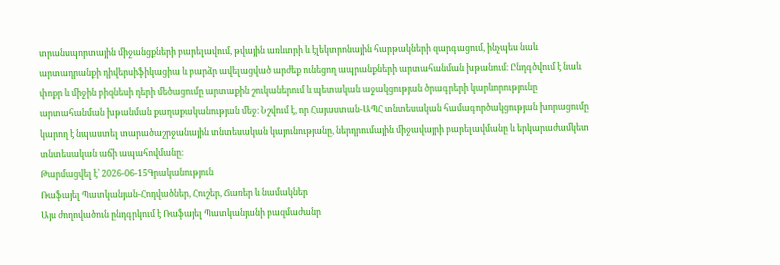տրանսպորտային միջանցքների բարելավում, թվային առևտրի և էլեկտրոնային հարթակների զարգացում, ինչպես նաև արտադրանքի դիվերսիֆիկացիա և բարձր ավելացված արժեք ունեցող ապրանքների արտահանման խթանում։ Ընդգծվում է նաև փոքր և միջին բիզնեսի դերի մեծացումը արտաքին շուկաներում և պետական աջակցության ծրագրերի կարևորությունը արտահանման խթանման քաղաքականության մեջ։ Նշվում է, որ Հայաստան-ԱՊՀ տնտեսական համագործակցության խորացումը կարող է նպաստել տարածաշրջանային տնտեսական կայունությանը, ներդրումային միջավայրի բարելավմանը և երկարաժամկետ տնտեսական աճի ապահովմանը։
Թարմացվել է՝ 2026-06-15Գրականություն
Ռաֆայել Պատկանյան-Հոդվածներ, Հուշեր, Ճառեր և նամակներ
Այս ժողովածուն ընդգրկում է Ռաֆայել Պատկանյանի բազմաժանր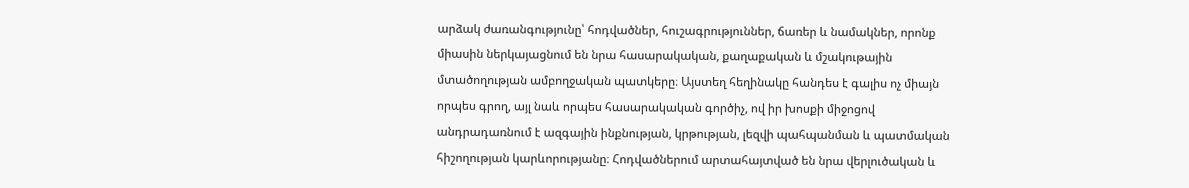արձակ ժառանգությունը՝ հոդվածներ, հուշագրություններ, ճառեր և նամակներ, որոնք միասին ներկայացնում են նրա հասարակական, քաղաքական և մշակութային մտածողության ամբողջական պատկերը։ Այստեղ հեղինակը հանդես է գալիս ոչ միայն որպես գրող, այլ նաև որպես հասարակական գործիչ, ով իր խոսքի միջոցով անդրադառնում է ազգային ինքնության, կրթության, լեզվի պահպանման և պատմական հիշողության կարևորությանը։ Հոդվածներում արտահայտված են նրա վերլուծական և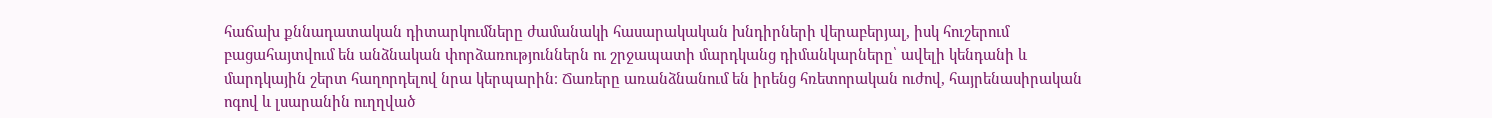հաճախ քննադատական դիտարկումները ժամանակի հասարակական խնդիրների վերաբերյալ, իսկ հուշերում բացահայտվում են անձնական փորձառություններն ու շրջապատի մարդկանց դիմանկարները՝ ավելի կենդանի և մարդկային շերտ հաղորդելով նրա կերպարին։ Ճառերը առանձնանում են իրենց հռետորական ուժով, հայրենասիրական ոգով և լսարանին ուղղված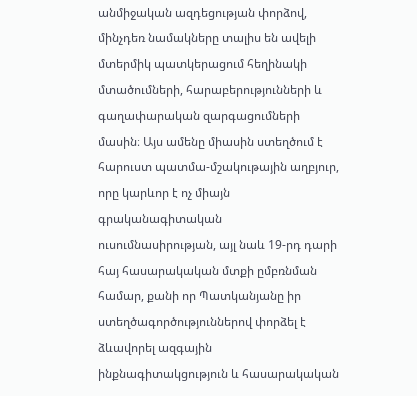անմիջական ազդեցության փորձով, մինչդեռ նամակները տալիս են ավելի մտերմիկ պատկերացում հեղինակի մտածումների, հարաբերությունների և գաղափարական զարգացումների մասին։ Այս ամենը միասին ստեղծում է հարուստ պատմա-մշակութային աղբյուր, որը կարևոր է ոչ միայն գրականագիտական ուսումնասիրության, այլ նաև 19-րդ դարի հայ հասարակական մտքի ըմբռնման համար, քանի որ Պատկանյանը իր ստեղծագործություններով փորձել է ձևավորել ազգային ինքնագիտակցություն և հասարակական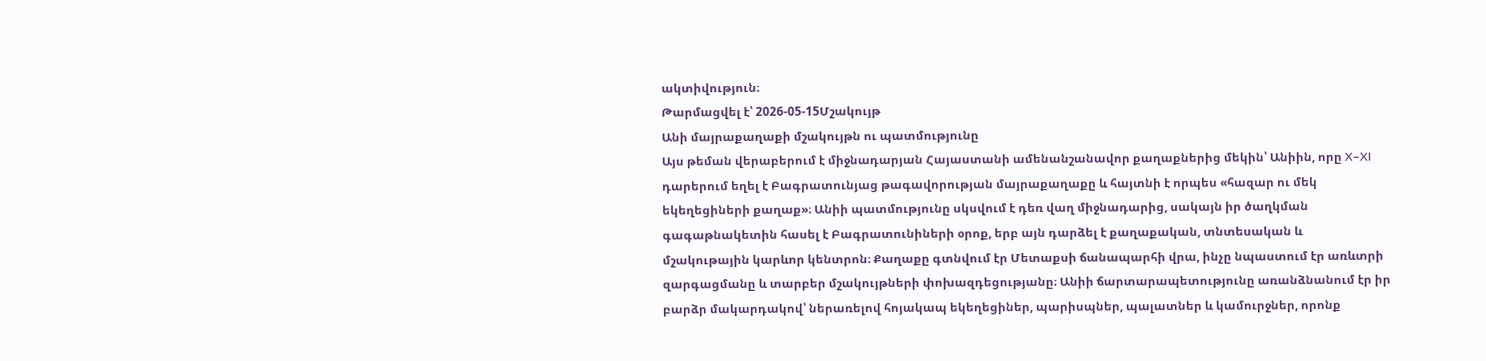ակտիվություն։
Թարմացվել է՝ 2026-05-15Մշակույթ
Անի մայրաքաղաքի մշակույթն ու պատմությունը
Այս թեման վերաբերում է միջնադարյան Հայաստանի ամենանշանավոր քաղաքներից մեկին՝ Անիին, որը X–XI դարերում եղել է Բագրատունյաց թագավորության մայրաքաղաքը և հայտնի է որպես «հազար ու մեկ եկեղեցիների քաղաք»։ Անիի պատմությունը սկսվում է դեռ վաղ միջնադարից, սակայն իր ծաղկման գագաթնակետին հասել է Բագրատունիների օրոք, երբ այն դարձել է քաղաքական, տնտեսական և մշակութային կարևոր կենտրոն։ Քաղաքը գտնվում էր Մետաքսի ճանապարհի վրա, ինչը նպաստում էր առևտրի զարգացմանը և տարբեր մշակույթների փոխազդեցությանը։ Անիի ճարտարապետությունը առանձնանում էր իր բարձր մակարդակով՝ ներառելով հոյակապ եկեղեցիներ, պարիսպներ, պալատներ և կամուրջներ, որոնք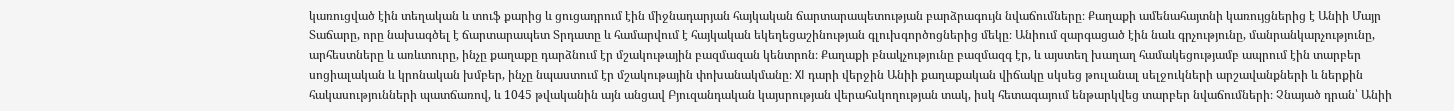կառուցված էին տեղական և տուֆ քարից և ցուցադրում էին միջնադարյան հայկական ճարտարապետության բարձրագույն նվաճումները։ Քաղաքի ամենահայտնի կառույցներից է Անիի Մայր Տաճարը, որը նախագծել է ճարտարապետ Տրդատը և համարվում է հայկական եկեղեցաշինության գլուխգործոցներից մեկը։ Անիում զարգացած էին նաև գրչությունը, մանրանկարչությունը, արհեստները և առևտուրը, ինչը քաղաքը դարձնում էր մշակութային բազմազան կենտրոն։ Քաղաքի բնակչությունը բազմազգ էր, և այստեղ խաղաղ համակեցությամբ ապրում էին տարբեր սոցիալական և կրոնական խմբեր, ինչը նպաստում էր մշակութային փոխանակմանը։ XI դարի վերջին Անիի քաղաքական վիճակը սկսեց թուլանալ սելջուկների արշավանքների և ներքին հակասությունների պատճառով, և 1045 թվականին այն անցավ Բյուզանդական կայսրության վերահսկողության տակ, իսկ հետագայում ենթարկվեց տարբեր նվաճումների։ Չնայած դրան՝ Անիի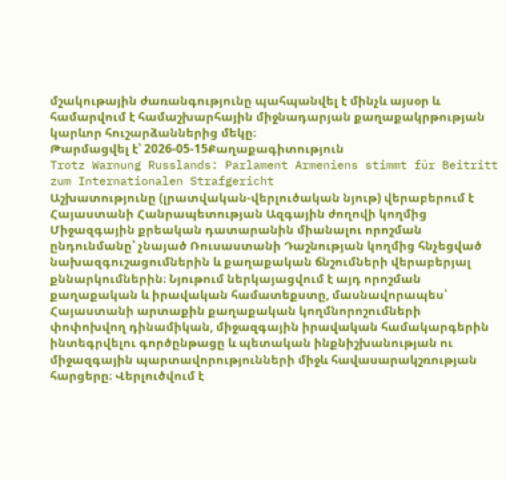մշակութային ժառանգությունը պահպանվել է մինչև այսօր և համարվում է համաշխարհային միջնադարյան քաղաքակրթության կարևոր հուշարձաններից մեկը։
Թարմացվել է՝ 2026-05-15Քաղաքագիտություն
Trotz Warnung Russlands: Parlament Armeniens stimmt für Beitritt zum Internationalen Strafgericht
Աշխատությունը (լրատվական-վերլուծական նյութ) վերաբերում է Հայաստանի Հանրապետության Ազգային ժողովի կողմից Միջազգային քրեական դատարանին միանալու որոշման ընդունմանը՝ չնայած Ռուսաստանի Դաշնության կողմից հնչեցված նախազգուշացումներին և քաղաքական ճնշումների վերաբերյալ քննարկումներին։ Նյութում ներկայացվում է այդ որոշման քաղաքական և իրավական համատեքստը, մասնավորապես՝ Հայաստանի արտաքին քաղաքական կողմնորոշումների փոփոխվող դինամիկան, միջազգային իրավական համակարգերին ինտեգրվելու գործընթացը և պետական ինքնիշխանության ու միջազգային պարտավորությունների միջև հավասարակշռության հարցերը։ Վերլուծվում է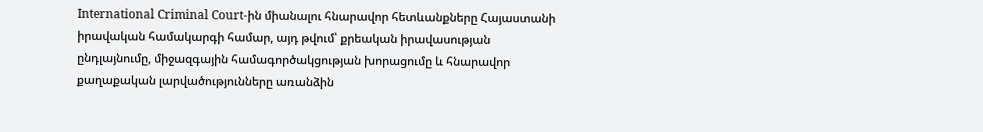International Criminal Court-ին միանալու հնարավոր հետևանքները Հայաստանի իրավական համակարգի համար, այդ թվում՝ քրեական իրավասության ընդլայնումը, միջազգային համագործակցության խորացումը և հնարավոր քաղաքական լարվածությունները առանձին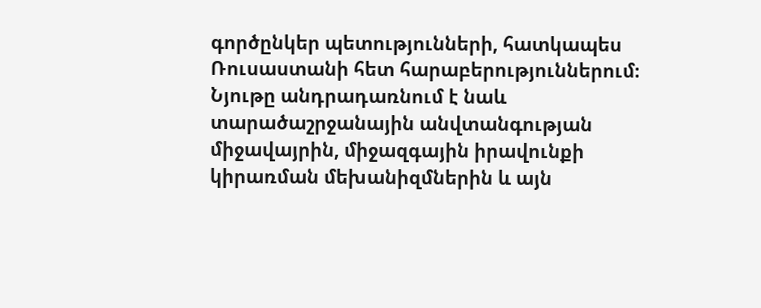գործընկեր պետությունների, հատկապես Ռուսաստանի հետ հարաբերություններում։ Նյութը անդրադառնում է նաև տարածաշրջանային անվտանգության միջավայրին, միջազգային իրավունքի կիրառման մեխանիզմներին և այն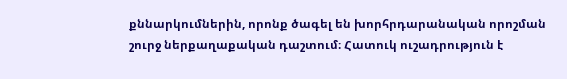քննարկումներին, որոնք ծագել են խորհրդարանական որոշման շուրջ ներքաղաքական դաշտում։ Հատուկ ուշադրություն է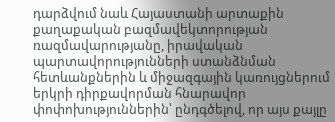դարձվում նաև Հայաստանի արտաքին քաղաքական բազմավեկտորության ռազմավարությանը, իրավական պարտավորությունների ստանձնման հետևանքներին և միջազգային կառույցներում երկրի դիրքավորման հնարավոր փոփոխություններին՝ ընդգծելով, որ այս քայլը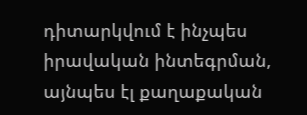դիտարկվում է ինչպես իրավական ինտեգրման, այնպես էլ քաղաքական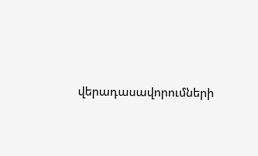վերադասավորումների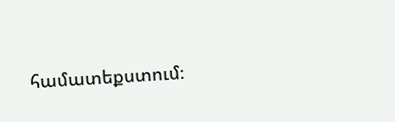համատեքստում։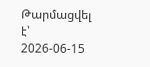Թարմացվել է՝ 2026-06-15